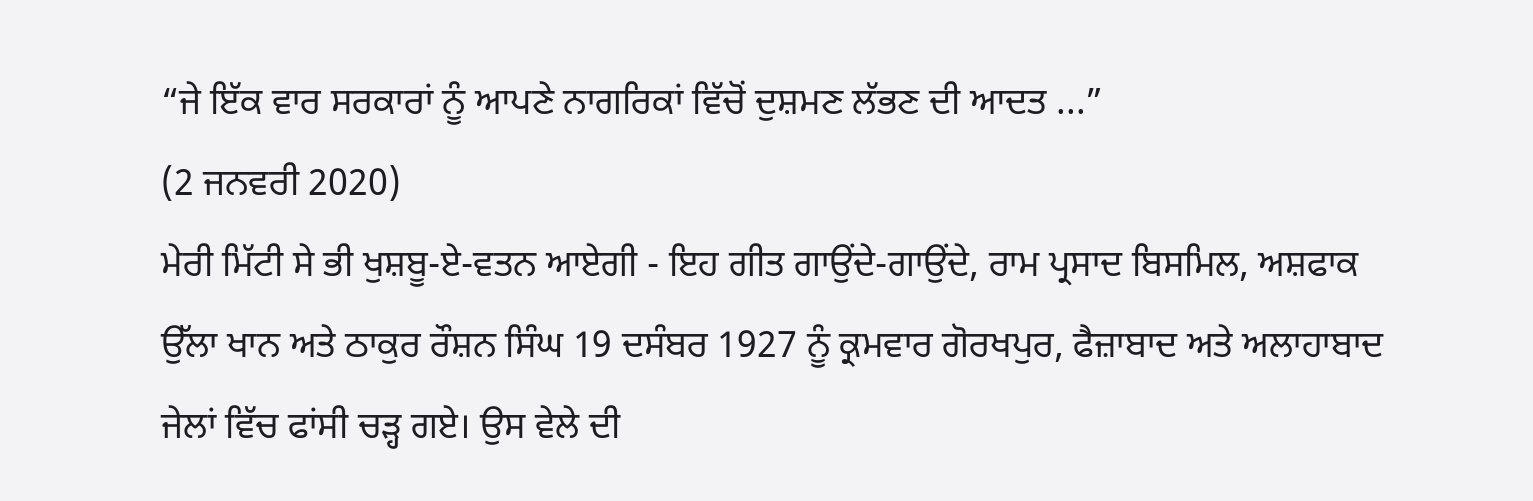“ਜੇ ਇੱਕ ਵਾਰ ਸਰਕਾਰਾਂ ਨੂੰ ਆਪਣੇ ਨਾਗਰਿਕਾਂ ਵਿੱਚੋਂ ਦੁਸ਼ਮਣ ਲੱਭਣ ਦੀ ਆਦਤ ...”
(2 ਜਨਵਰੀ 2020)
ਮੇਰੀ ਮਿੱਟੀ ਸੇ ਭੀ ਖੁਸ਼ਬੂ-ਏ-ਵਤਨ ਆਏਗੀ - ਇਹ ਗੀਤ ਗਾਉਂਦੇ-ਗਾਉਂਦੇ, ਰਾਮ ਪ੍ਰਸਾਦ ਬਿਸਮਿਲ, ਅਸ਼ਫਾਕ ਉੱਲਾ ਖਾਨ ਅਤੇ ਠਾਕੁਰ ਰੌਸ਼ਨ ਸਿੰਘ 19 ਦਸੰਬਰ 1927 ਨੂੰ ਕ੍ਰਮਵਾਰ ਗੋਰਖਪੁਰ, ਫੈਜ਼ਾਬਾਦ ਅਤੇ ਅਲਾਹਾਬਾਦ ਜੇਲਾਂ ਵਿੱਚ ਫਾਂਸੀ ਚੜ੍ਹ ਗਏ। ਉਸ ਵੇਲੇ ਦੀ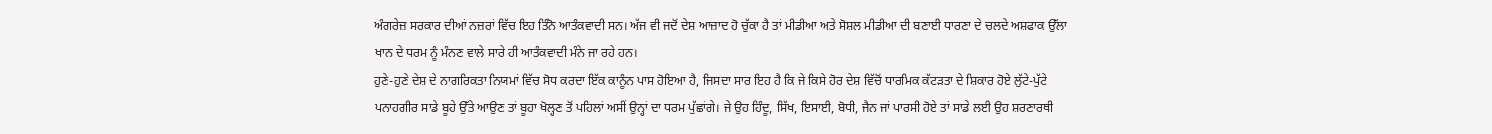ਅੰਗਰੇਜ਼ ਸਰਕਾਰ ਦੀਆਂ ਨਜ਼ਰਾਂ ਵਿੱਚ ਇਹ ਤਿੰਨੋ ਆਤੰਕਵਾਦੀ ਸਨ। ਅੱਜ ਵੀ ਜਦੋਂ ਦੇਸ਼ ਆਜ਼ਾਦ ਹੋ ਚੁੱਕਾ ਹੈ ਤਾਂ ਮੀਡੀਆ ਅਤੇ ਸੋਸ਼ਲ ਮੀਡੀਆ ਦੀ ਬਣਾਈ ਧਾਰਣਾ ਦੇ ਚਲਦੇ ਅਸ਼ਫਾਕ ਉੱਲਾ ਖਾਨ ਦੇ ਧਰਮ ਨੂੰ ਮੰਨਣ ਵਾਲੇ ਸਾਰੇ ਹੀ ਆਤੰਕਵਾਦੀ ਮੰਨੇ ਜਾ ਰਹੇ ਹਨ।
ਹੁਣੇ-ਹੁਣੇ ਦੇਸ਼ ਦੇ ਨਾਗਰਿਕਤਾ ਨਿਯਮਾਂ ਵਿੱਚ ਸੋਧ ਕਰਦਾ ਇੱਕ ਕਾਨੂੰਨ ਪਾਸ ਹੋਇਆ ਹੈ, ਜਿਸਦਾ ਸਾਰ ਇਹ ਹੈ ਕਿ ਜੇ ਕਿਸੇ ਹੋਰ ਦੇਸ਼ ਵਿੱਚੋਂ ਧਾਰਮਿਕ ਕੱਟੜਤਾ ਦੇ ਸ਼ਿਕਾਰ ਹੋਏ ਲੁੱਟੇ-ਪੁੱਟੇ ਪਨਾਹਗੀਰ ਸਾਡੇ ਬੂਹੇ ਉੱਤੇ ਆਉਣ ਤਾਂ ਬੂਹਾ ਖੋਲ੍ਹਣ ਤੋਂ ਪਹਿਲਾਂ ਅਸੀਂ ਉਨ੍ਹਾਂ ਦਾ ਧਰਮ ਪੁੱਛਾਂਗੇ। ਜੇ ਉਹ ਹਿੰਦੂ, ਸਿੱਖ, ਇਸਾਈ, ਬੋਧੀ, ਜੈਨ ਜਾਂ ਪਾਰਸੀ ਹੋਏ ਤਾਂ ਸਾਡੇ ਲਈ ਉਹ ਸ਼ਰਣਾਰਥੀ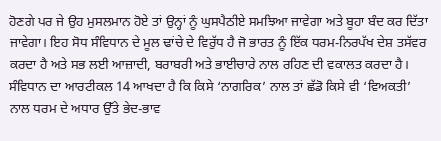ਹੋਣਗੇ ਪਰ ਜੇ ਉਹ ਮੁਸਲਮਾਨ ਹੋਏ ਤਾਂ ਉਨ੍ਹਾਂ ਨੂੰ ਘੁਸਪੈਠੀਏ ਸਮਝਿਆ ਜਾਵੇਗਾ ਅਤੇ ਬੂਹਾ ਬੰਦ ਕਰ ਦਿੱਤਾ ਜਾਵੇਗਾ। ਇਹ ਸੋਧ ਸੰਵਿਧਾਨ ਦੇ ਮੂਲ ਢਾਂਚੇ ਦੇ ਵਿਰੁੱਧ ਹੈ ਜੋ ਭਾਰਤ ਨੂੰ ਇੱਕ ਧਰਮ-ਨਿਰਪੱਖ ਦੇਸ਼ ਤਸੱਵਰ ਕਰਦਾ ਹੈ ਅਤੇ ਸਭ ਲਈ ਆਜ਼ਾਦੀ, ਬਰਾਬਰੀ ਅਤੇ ਭਾਈਚਾਰੇ ਨਾਲ ਰਹਿਣ ਦੀ ਵਕਾਲਤ ਕਰਦਾ ਹੈ। ਸੰਵਿਧਾਨ ਦਾ ਆਰਟੀਕਲ 14 ਆਖਦਾ ਹੈ ਕਿ ਕਿਸੇ ‘ਨਾਗਰਿਕ’ ਨਾਲ ਤਾਂ ਛੱਡੋ ਕਿਸੇ ਵੀ ‘ਵਿਅਕਤੀ’ ਨਾਲ ਧਰਮ ਦੇ ਅਧਾਰ ਉੱਤੇ ਭੇਦ-ਭਾਵ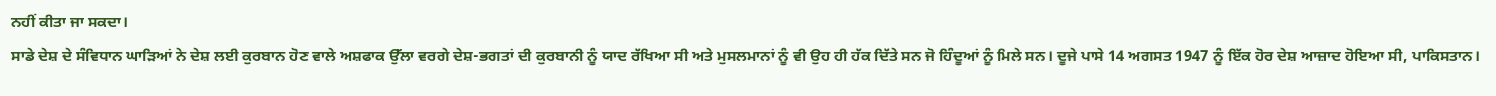ਨਹੀਂ ਕੀਤਾ ਜਾ ਸਕਦਾ।
ਸਾਡੇ ਦੇਸ਼ ਦੇ ਸੰਵਿਧਾਨ ਘਾੜਿਆਂ ਨੇ ਦੇਸ਼ ਲਈ ਕੁਰਬਾਨ ਹੋਣ ਵਾਲੇ ਅਸ਼ਫਾਕ ਉੱਲਾ ਵਰਗੇ ਦੇਸ਼-ਭਗਤਾਂ ਦੀ ਕੁਰਬਾਨੀ ਨੂੰ ਯਾਦ ਰੱਖਿਆ ਸੀ ਅਤੇ ਮੁਸਲਮਾਨਾਂ ਨੂੰ ਵੀ ਉਹ ਹੀ ਹੱਕ ਦਿੱਤੇ ਸਨ ਜੋ ਹਿੰਦੂਆਂ ਨੂੰ ਮਿਲੇ ਸਨ। ਦੂਜੇ ਪਾਸੇ 14 ਅਗਸਤ 1947 ਨੂੰ ਇੱਕ ਹੋਰ ਦੇਸ਼ ਆਜ਼ਾਦ ਹੋਇਆ ਸੀ, ਪਾਕਿਸਤਾਨ।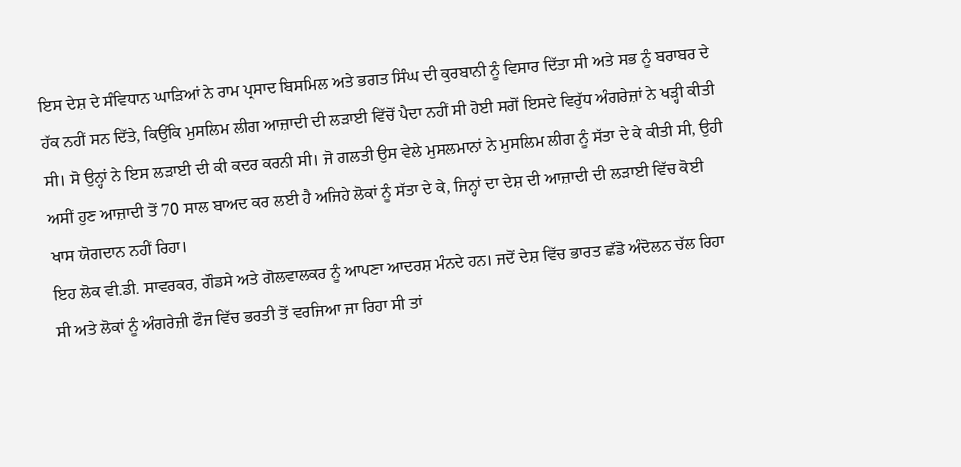ਇਸ ਦੇਸ਼ ਦੇ ਸੰਵਿਧਾਨ ਘਾੜਿਆਂ ਨੇ ਰਾਮ ਪ੍ਰਸਾਦ ਬਿਸਮਿਲ ਅਤੇ ਭਗਤ ਸਿੰਘ ਦੀ ਕੁਰਬਾਨੀ ਨੂੰ ਵਿਸਾਰ ਦਿੱਤਾ ਸੀ ਅਤੇ ਸਭ ਨੂੰ ਬਰਾਬਰ ਦੇ ਹੱਕ ਨਹੀਂ ਸਨ ਦਿੱਤੇ, ਕਿਉਂਕਿ ਮੁਸਲਿਮ ਲੀਗ ਆਜ਼ਾਦੀ ਦੀ ਲੜਾਈ ਵਿੱਚੋਂ ਪੈਦਾ ਨਹੀਂ ਸੀ ਹੋਈ ਸਗੋਂ ਇਸਦੇ ਵਿਰੁੱਧ ਅੰਗਰੇਜ਼ਾਂ ਨੇ ਖੜ੍ਹੀ ਕੀਤੀ ਸੀ। ਸੋ ਉਨ੍ਹਾਂ ਨੇ ਇਸ ਲੜਾਈ ਦੀ ਕੀ ਕਦਰ ਕਰਨੀ ਸੀ। ਜੋ ਗਲਤੀ ਉਸ ਵੇਲੇ ਮੁਸਲਮਾਨਾਂ ਨੇ ਮੁਸਲਿਮ ਲੀਗ ਨੂੰ ਸੱਤਾ ਦੇ ਕੇ ਕੀਤੀ ਸੀ, ਉਹੀ ਅਸੀਂ ਹੁਣ ਆਜ਼ਾਦੀ ਤੋਂ 70 ਸਾਲ ਬਾਅਦ ਕਰ ਲਈ ਹੈ ਅਜਿਹੇ ਲੋਕਾਂ ਨੂੰ ਸੱਤਾ ਦੇ ਕੇ, ਜਿਨ੍ਹਾਂ ਦਾ ਦੇਸ਼ ਦੀ ਆਜ਼ਾਦੀ ਦੀ ਲੜਾਈ ਵਿੱਚ ਕੋਈ ਖਾਸ ਯੋਗਦਾਨ ਨਹੀਂ ਰਿਹਾ।
ਇਹ ਲੋਕ ਵੀ.ਡੀ. ਸਾਵਰਕਰ, ਗੌਡਸੇ ਅਤੇ ਗੋਲਵਾਲਕਰ ਨੂੰ ਆਪਣਾ ਆਦਰਸ਼ ਮੰਨਦੇ ਹਨ। ਜਦੋਂ ਦੇਸ਼ ਵਿੱਚ ਭਾਰਤ ਛੱਡੋ ਅੰਦੋਲਨ ਚੱਲ ਰਿਹਾ ਸੀ ਅਤੇ ਲੋਕਾਂ ਨੂੰ ਅੰਗਰੇਜ਼ੀ ਫੌਜ ਵਿੱਚ ਭਰਤੀ ਤੋਂ ਵਰਜਿਆ ਜਾ ਰਿਹਾ ਸੀ ਤਾਂ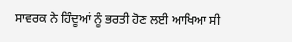ਸਾਵਰਕ ਨੇ ਹਿੰਦੂਆਂ ਨੂੰ ਭਰਤੀ ਹੋਣ ਲਈ ਆਖਿਆ ਸੀ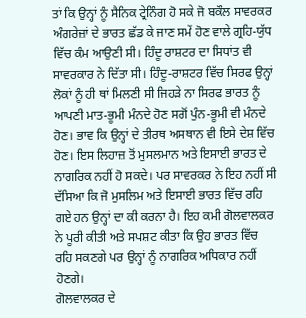ਤਾਂ ਕਿ ਉਨ੍ਹਾਂ ਨੂੰ ਸੈਨਿਕ ਟ੍ਰੇਨਿੰਗ ਹੋ ਸਕੇ ਜੋ ਬਕੌਲ ਸਾਵਰਕਰ ਅੰਗਰੇਜ਼ਾਂ ਦੇ ਭਾਰਤ ਛੱਡ ਕੇ ਜਾਣ ਸਮੇਂ ਹੋਣ ਵਾਲੇ ਗ੍ਰਹਿ-ਯੁੱਧ ਵਿੱਚ ਕੰਮ ਆਉਣੀ ਸੀ। ਹਿੰਦੂ ਰਾਸ਼ਟਰ ਦਾ ਸਿਧਾਂਤ ਵੀ ਸਾਵਰਕਾਰ ਨੇ ਦਿੱਤਾ ਸੀ। ਹਿੰਦੂ-ਰਾਸ਼ਟਰ ਵਿੱਚ ਸਿਰਫ ਉਨ੍ਹਾਂ ਲੋਕਾਂ ਨੂੰ ਹੀ ਥਾਂ ਮਿਲਣੀ ਸੀ ਜਿਹੜੇ ਨਾ ਸਿਰਫ ਭਾਰਤ ਨੂੰ ਆਪਣੀ ਮਾਤ-ਭੂਮੀ ਮੰਨਦੇ ਹੋਣ ਸਗੋਂ ਪੁੰਨ-ਭੂਮੀ ਵੀ ਮੰਨਦੇ ਹੋਣ। ਭਾਵ ਕਿ ਉਨ੍ਹਾਂ ਦੇ ਤੀਰਥ ਅਸਥਾਨ ਵੀ ਇਸੇ ਦੇਸ਼ ਵਿੱਚ ਹੋਣ। ਇਸ ਲਿਹਾਜ਼ ਤੋਂ ਮੁਸਲਮਾਨ ਅਤੇ ਇਸਾਈ ਭਾਰਤ ਦੇ ਨਾਗਰਿਕ ਨਹੀਂ ਹੋ ਸਕਦੇ। ਪਰ ਸਾਵਰਕਰ ਨੇ ਇਹ ਨਹੀਂ ਸੀ ਦੱਸਿਆ ਕਿ ਜੋ ਮੁਸਲਿਮ ਅਤੇ ਇਸਾਈ ਭਾਰਤ ਵਿੱਚ ਰਹਿ ਗਏ ਹਨ ਉਨ੍ਹਾਂ ਦਾ ਕੀ ਕਰਨਾ ਹੈ। ਇਹ ਕਮੀ ਗੋਲਵਾਲਕਰ ਨੇ ਪੂਰੀ ਕੀਤੀ ਅਤੇ ਸਪਸ਼ਟ ਕੀਤਾ ਕਿ ਉਹ ਭਾਰਤ ਵਿੱਚ ਰਹਿ ਸਕਣਗੇ ਪਰ ਉਨ੍ਹਾਂ ਨੂੰ ਨਾਗਰਿਕ ਅਧਿਕਾਰ ਨਹੀਂ ਹੋਣਗੇ।
ਗੋਲਵਾਲਕਰ ਦੇ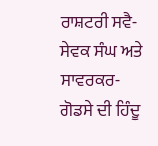ਰਾਸ਼ਟਰੀ ਸਵੈ-ਸੇਵਕ ਸੰਘ ਅਤੇ ਸਾਵਰਕਰ-ਗੋਡਸੇ ਦੀ ਹਿੰਦੂ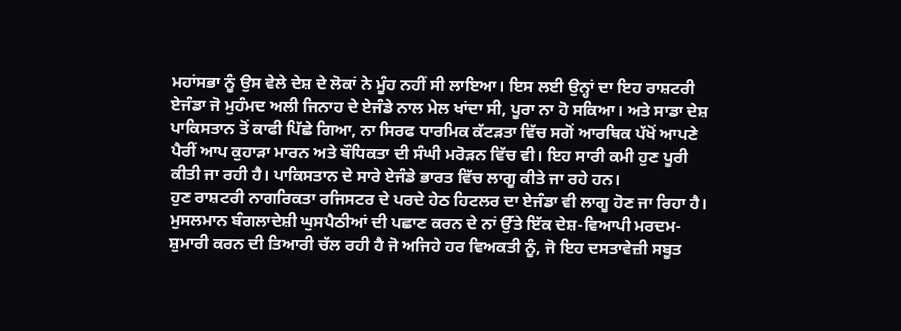ਮਹਾਂਸਭਾ ਨੂੰ ਉਸ ਵੇਲੇ ਦੇਸ਼ ਦੇ ਲੋਕਾਂ ਨੇ ਮੂੰਹ ਨਹੀਂ ਸੀ ਲਾਇਆ। ਇਸ ਲਈ ਉਨ੍ਹਾਂ ਦਾ ਇਹ ਰਾਸ਼ਟਰੀ ਏਜੰਡਾ ਜੋ ਮੁਹੰਮਦ ਅਲੀ ਜਿਨਾਹ ਦੇ ਏਜੰਡੇ ਨਾਲ ਮੇਲ ਖਾਂਦਾ ਸੀ, ਪੂਰਾ ਨਾ ਹੋ ਸਕਿਆ। ਅਤੇ ਸਾਡਾ ਦੇਸ਼ ਪਾਕਿਸਤਾਨ ਤੋਂ ਕਾਫੀ ਪਿੱਛੇ ਗਿਆ, ਨਾ ਸਿਰਫ ਧਾਰਮਿਕ ਕੱਟੜਤਾ ਵਿੱਚ ਸਗੋਂ ਆਰਥਿਕ ਪੱਖੋਂ ਆਪਣੇ ਪੈਰੀਂ ਆਪ ਕੁਹਾੜਾ ਮਾਰਨ ਅਤੇ ਬੌਧਿਕਤਾ ਦੀ ਸੰਘੀ ਮਰੋੜਨ ਵਿੱਚ ਵੀ। ਇਹ ਸਾਰੀ ਕਮੀ ਹੁਣ ਪੂਰੀ ਕੀਤੀ ਜਾ ਰਹੀ ਹੈ। ਪਾਕਿਸਤਾਨ ਦੇ ਸਾਰੇ ਏਜੰਡੇ ਭਾਰਤ ਵਿੱਚ ਲਾਗੂ ਕੀਤੇ ਜਾ ਰਹੇ ਹਨ।
ਹੁਣ ਰਾਸ਼ਟਰੀ ਨਾਗਰਿਕਤਾ ਰਜਿਸਟਰ ਦੇ ਪਰਦੇ ਹੇਠ ਹਿਟਲਰ ਦਾ ਏਜੰਡਾ ਵੀ ਲਾਗੂ ਹੋਣ ਜਾ ਰਿਹਾ ਹੈ। ਮੁਸਲਮਾਨ ਬੰਗਲਾਦੇਸ਼ੀ ਘੁਸਪੈਠੀਆਂ ਦੀ ਪਛਾਣ ਕਰਨ ਦੇ ਨਾਂ ਉੱਤੇ ਇੱਕ ਦੇਸ਼-ਵਿਆਪੀ ਮਰਦਮ-ਸ਼ੁਮਾਰੀ ਕਰਨ ਦੀ ਤਿਆਰੀ ਚੱਲ ਰਹੀ ਹੈ ਜੋ ਅਜਿਹੇ ਹਰ ਵਿਅਕਤੀ ਨੂੰ, ਜੋ ਇਹ ਦਸਤਾਵੇਜ਼ੀ ਸਬੂਤ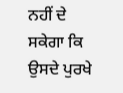ਨਹੀਂ ਦੇ ਸਕੇਗਾ ਕਿ ਉਸਦੇ ਪੁਰਖੇ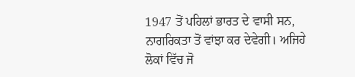1947 ਤੋਂ ਪਹਿਲਾਂ ਭਾਰਤ ਦੇ ਵਾਸੀ ਸਨ, ਨਾਗਰਿਕਤਾ ਤੋਂ ਵਾਂਝਾ ਕਰ ਦੇਵੇਗੀ। ਅਜਿਹੇ ਲੋਕਾਂ ਵਿੱਚ ਜੋ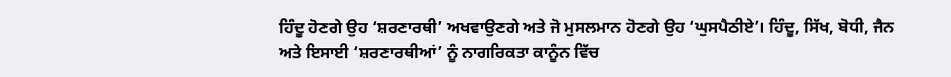ਹਿੰਦੂ ਹੋਣਗੇ ਉਹ ‘ਸ਼ਰਣਾਰਥੀ’ ਅਖਵਾਉਣਗੇ ਅਤੇ ਜੋ ਮੁਸਲਮਾਨ ਹੋਣਗੇ ਉਹ ‘ਘੁਸਪੈਠੀਏ’। ਹਿੰਦੂ, ਸਿੱਖ, ਬੋਧੀ, ਜੈਨ ਅਤੇ ਇਸਾਈ ‘ਸ਼ਰਣਾਰਥੀਆਂ’ ਨੂੰ ਨਾਗਰਿਕਤਾ ਕਾਨੂੰਨ ਵਿੱਚ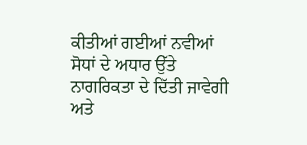ਕੀਤੀਆਂ ਗਈਆਂ ਨਵੀਆਂ ਸੋਧਾਂ ਦੇ ਅਧਾਰ ਉੱਤੇ ਨਾਗਰਿਕਤਾ ਦੇ ਦਿੱਤੀ ਜਾਵੇਗੀ ਅਤੇ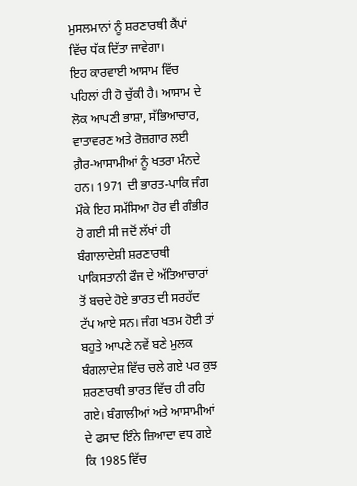ਮੁਸਲਮਾਨਾਂ ਨੂੰ ਸ਼ਰਣਾਰਥੀ ਕੈਂਪਾਂ ਵਿੱਚ ਧੱਕ ਦਿੱਤਾ ਜਾਵੇਗਾ।
ਇਹ ਕਾਰਵਾਈ ਆਸਾਮ ਵਿੱਚ ਪਹਿਲਾਂ ਹੀ ਹੋ ਚੁੱਕੀ ਹੈ। ਆਸਾਮ ਦੇ ਲੋਕ ਆਪਣੀ ਭਾਸ਼ਾ, ਸੱਭਿਆਚਾਰ, ਵਾਤਾਵਰਣ ਅਤੇ ਰੋਜ਼ਗਾਰ ਲਈ ਗ਼ੈਰ-ਆਸਾਮੀਆਂ ਨੂੰ ਖਤਰਾ ਮੰਨਦੇ ਹਨ। 1971 ਦੀ ਭਾਰਤ-ਪਾਕਿ ਜੰਗ ਮੌਕੇ ਇਹ ਸਮੱਸਿਆ ਹੋਰ ਵੀ ਗੰਭੀਰ ਹੋ ਗਈ ਸੀ ਜਦੋਂ ਲੱਖਾਂ ਹੀ ਬੰਗਾਲਾਦੇਸ਼ੀ ਸ਼ਰਣਾਰਥੀ ਪਾਕਿਸਤਾਨੀ ਫੌਜ ਦੇ ਅੱਤਿਆਚਾਰਾਂ ਤੋਂ ਬਚਦੇ ਹੋਏ ਭਾਰਤ ਦੀ ਸਰਹੱਦ ਟੱਪ ਆਏ ਸਨ। ਜੰਗ ਖਤਮ ਹੋਈ ਤਾਂ ਬਹੁਤੇ ਆਪਣੇ ਨਵੇਂ ਬਣੇ ਮੁਲਕ ਬੰਗਲਾਦੇਸ਼ ਵਿੱਚ ਚਲੇ ਗਏ ਪਰ ਕੁਝ ਸ਼ਰਣਾਰਥੀ ਭਾਰਤ ਵਿੱਚ ਹੀ ਰਹਿ ਗਏ। ਬੰਗਾਲੀਆਂ ਅਤੇ ਆਸਾਮੀਆਂ ਦੇ ਫਸਾਦ ਇੰਨੇ ਜ਼ਿਆਦਾ ਵਧ ਗਏ ਕਿ 1985 ਵਿੱਚ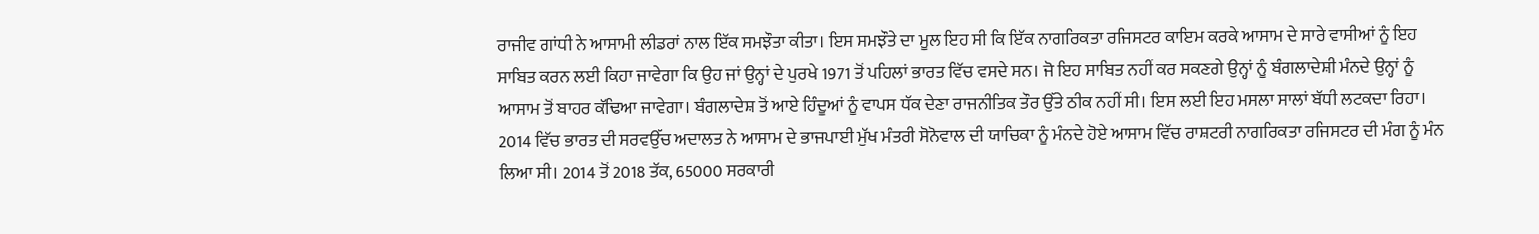ਰਾਜੀਵ ਗਾਂਧੀ ਨੇ ਆਸਾਮੀ ਲੀਡਰਾਂ ਨਾਲ ਇੱਕ ਸਮਝੌਤਾ ਕੀਤਾ। ਇਸ ਸਮਝੌਤੇ ਦਾ ਮੂਲ ਇਹ ਸੀ ਕਿ ਇੱਕ ਨਾਗਰਿਕਤਾ ਰਜਿਸਟਰ ਕਾਇਮ ਕਰਕੇ ਆਸਾਮ ਦੇ ਸਾਰੇ ਵਾਸੀਆਂ ਨੂੰ ਇਹ ਸਾਬਿਤ ਕਰਨ ਲਈ ਕਿਹਾ ਜਾਵੇਗਾ ਕਿ ਉਹ ਜਾਂ ਉਨ੍ਹਾਂ ਦੇ ਪੁਰਖੇ 1971 ਤੋਂ ਪਹਿਲਾਂ ਭਾਰਤ ਵਿੱਚ ਵਸਦੇ ਸਨ। ਜੋ ਇਹ ਸਾਬਿਤ ਨਹੀਂ ਕਰ ਸਕਣਗੇ ਉਨ੍ਹਾਂ ਨੂੰ ਬੰਗਲਾਦੇਸ਼ੀ ਮੰਨਦੇ ਉਨ੍ਹਾਂ ਨੂੰ ਆਸਾਮ ਤੋਂ ਬਾਹਰ ਕੱਢਿਆ ਜਾਵੇਗਾ। ਬੰਗਲਾਦੇਸ਼ ਤੋਂ ਆਏ ਹਿੰਦੂਆਂ ਨੂੰ ਵਾਪਸ ਧੱਕ ਦੇਣਾ ਰਾਜਨੀਤਿਕ ਤੌਰ ਉੱਤੇ ਠੀਕ ਨਹੀਂ ਸੀ। ਇਸ ਲਈ ਇਹ ਮਸਲਾ ਸਾਲਾਂ ਬੱਧੀ ਲਟਕਦਾ ਰਿਹਾ।
2014 ਵਿੱਚ ਭਾਰਤ ਦੀ ਸਰਵਉੱਚ ਅਦਾਲਤ ਨੇ ਆਸਾਮ ਦੇ ਭਾਜਪਾਈ ਮੁੱਖ ਮੰਤਰੀ ਸੋਨੋਵਾਲ ਦੀ ਯਾਚਿਕਾ ਨੂੰ ਮੰਨਦੇ ਹੋਏ ਆਸਾਮ ਵਿੱਚ ਰਾਸ਼ਟਰੀ ਨਾਗਰਿਕਤਾ ਰਜਿਸਟਰ ਦੀ ਮੰਗ ਨੂੰ ਮੰਨ ਲਿਆ ਸੀ। 2014 ਤੋਂ 2018 ਤੱਕ, 65000 ਸਰਕਾਰੀ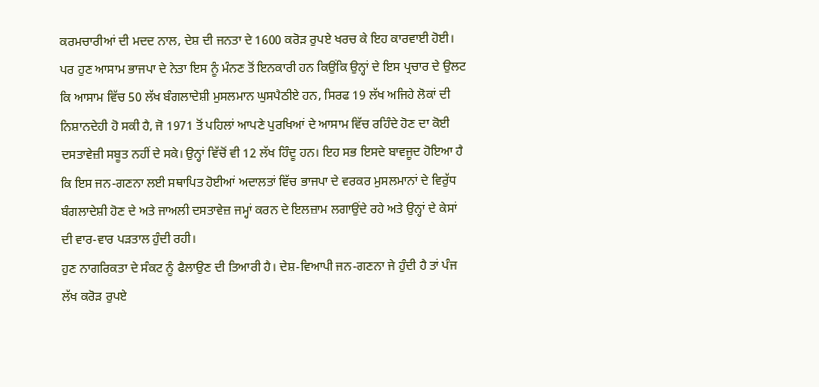ਕਰਮਚਾਰੀਆਂ ਦੀ ਮਦਦ ਨਾਲ, ਦੇਸ਼ ਦੀ ਜਨਤਾ ਦੇ 1600 ਕਰੋੜ ਰੁਪਏ ਖਰਚ ਕੇ ਇਹ ਕਾਰਵਾਈ ਹੋਈ। ਪਰ ਹੁਣ ਆਸਾਮ ਭਾਜਪਾ ਦੇ ਨੇਤਾ ਇਸ ਨੂੰ ਮੰਨਣ ਤੋਂ ਇਨਕਾਰੀ ਹਨ ਕਿਉਂਕਿ ਉਨ੍ਹਾਂ ਦੇ ਇਸ ਪ੍ਰਚਾਰ ਦੇ ਉਲਟ ਕਿ ਆਸਾਮ ਵਿੱਚ 50 ਲੱਖ ਬੰਗਲਾਦੇਸ਼ੀ ਮੁਸਲਮਾਨ ਘੁਸਪੈਠੀਏ ਹਨ, ਸਿਰਫ 19 ਲੱਖ ਅਜਿਹੇ ਲੋਕਾਂ ਦੀ ਨਿਸ਼ਾਨਦੇਹੀ ਹੋ ਸਕੀ ਹੈ, ਜੋ 1971 ਤੋਂ ਪਹਿਲਾਂ ਆਪਣੇ ਪੁਰਖਿਆਂ ਦੇ ਆਸਾਮ ਵਿੱਚ ਰਹਿੰਦੇ ਹੋਣ ਦਾ ਕੋਈ ਦਸਤਾਵੇਜ਼ੀ ਸਬੂਤ ਨਹੀਂ ਦੇ ਸਕੇ। ਉਨ੍ਹਾਂ ਵਿੱਚੋਂ ਵੀ 12 ਲੱਖ ਹਿੰਦੂ ਹਨ। ਇਹ ਸਭ ਇਸਦੇ ਬਾਵਜੂਦ ਹੋਇਆ ਹੈ ਕਿ ਇਸ ਜਨ-ਗਣਨਾ ਲਈ ਸਥਾਪਿਤ ਹੋਈਆਂ ਅਦਾਲਤਾਂ ਵਿੱਚ ਭਾਜਪਾ ਦੇ ਵਰਕਰ ਮੁਸਲਮਾਨਾਂ ਦੇ ਵਿਰੁੱਧ ਬੰਗਲਾਦੇਸ਼ੀ ਹੋਣ ਦੇ ਅਤੇ ਜਾਅਲੀ ਦਸਤਾਵੇਜ਼ ਜਮ੍ਹਾਂ ਕਰਨ ਦੇ ਇਲਜ਼ਾਮ ਲਗਾਉਂਦੇ ਰਹੇ ਅਤੇ ਉਨ੍ਹਾਂ ਦੇ ਕੇਸਾਂ ਦੀ ਵਾਰ-ਵਾਰ ਪੜਤਾਲ ਹੁੰਦੀ ਰਹੀ।
ਹੁਣ ਨਾਗਰਿਕਤਾ ਦੇ ਸੰਕਟ ਨੂੰ ਫੈਲਾਉਣ ਦੀ ਤਿਆਰੀ ਹੈ। ਦੇਸ਼-ਵਿਆਪੀ ਜਨ-ਗਣਨਾ ਜੇ ਹੁੰਦੀ ਹੈ ਤਾਂ ਪੰਜ ਲੱਖ ਕਰੋੜ ਰੁਪਏ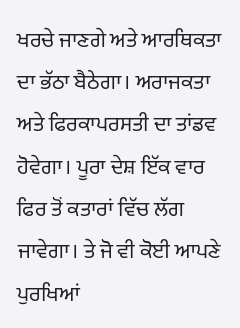ਖਰਚੇ ਜਾਣਗੇ ਅਤੇ ਆਰਥਿਕਤਾ ਦਾ ਭੱਠਾ ਬੈਠੇਗਾ। ਅਰਾਜਕਤਾ ਅਤੇ ਫਿਰਕਾਪਰਸਤੀ ਦਾ ਤਾਂਡਵ ਹੋਵੇਗਾ। ਪੂਰਾ ਦੇਸ਼ ਇੱਕ ਵਾਰ ਫਿਰ ਤੋਂ ਕਤਾਰਾਂ ਵਿੱਚ ਲੱਗ ਜਾਵੇਗਾ। ਤੇ ਜੋ ਵੀ ਕੋਈ ਆਪਣੇ ਪੁਰਖਿਆਂ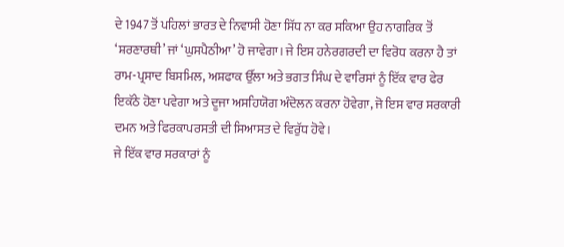ਦੇ 1947 ਤੋਂ ਪਹਿਲਾਂ ਭਾਰਤ ਦੇ ਨਿਵਾਸੀ ਹੋਣਾ ਸਿੱਧ ਨਾ ਕਰ ਸਕਿਆ ਉਹ ਨਾਗਰਿਕ ਤੋਂ ‘ਸ਼ਰਣਾਰਥੀ’ ਜਾਂ ‘ਘੁਸਪੈਠੀਆ’ ਹੋ ਜਾਵੇਗਾ। ਜੇ ਇਸ ਹਨੇਰਗਰਦੀ ਦਾ ਵਿਰੋਧ ਕਰਨਾ ਹੈ ਤਾਂ ਰਾਮ-ਪ੍ਰਸਾਦ ਬਿਸਮਿਲ, ਅਸ਼ਫਾਕ ਉੱਲਾ ਅਤੇ ਭਗਤ ਸਿੰਘ ਦੇ ਵਾਰਿਸਾਂ ਨੂੰ ਇੱਕ ਵਾਰ ਫੇਰ ਇਕੱਠੇ ਹੋਣਾ ਪਵੇਗਾ ਅਤੇ ਦੂਜਾ ਅਸਹਿਯੋਗ ਅੰਦੋਲਨ ਕਰਨਾ ਹੋਵੇਗਾ, ਜੋ ਇਸ ਵਾਰ ਸਰਕਾਰੀ ਦਮਨ ਅਤੇ ਫਿਰਕਾਪਰਸਤੀ ਦੀ ਸਿਆਸਤ ਦੇ ਵਿਰੁੱਧ ਹੋਵੇ।
ਜੇ ਇੱਕ ਵਾਰ ਸਰਕਾਰਾਂ ਨੂੰ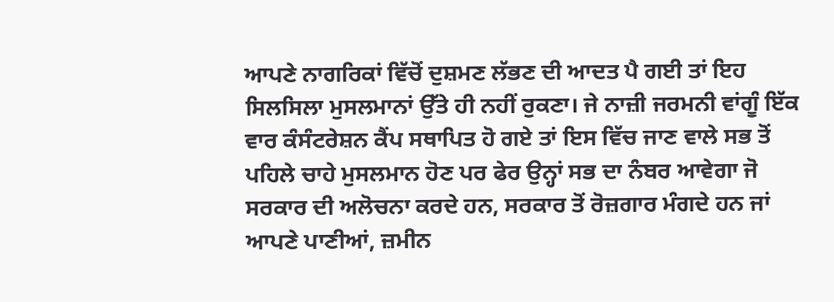ਆਪਣੇ ਨਾਗਰਿਕਾਂ ਵਿੱਚੋਂ ਦੁਸ਼ਮਣ ਲੱਭਣ ਦੀ ਆਦਤ ਪੈ ਗਈ ਤਾਂ ਇਹ ਸਿਲਸਿਲਾ ਮੁਸਲਮਾਨਾਂ ਉੱਤੇ ਹੀ ਨਹੀਂ ਰੁਕਣਾ। ਜੇ ਨਾਜ਼ੀ ਜਰਮਨੀ ਵਾਂਗੂੰ ਇੱਕ ਵਾਰ ਕੰਸੰਟਰੇਸ਼ਨ ਕੈਂਪ ਸਥਾਪਿਤ ਹੋ ਗਏ ਤਾਂ ਇਸ ਵਿੱਚ ਜਾਣ ਵਾਲੇ ਸਭ ਤੋਂ ਪਹਿਲੇ ਚਾਹੇ ਮੁਸਲਮਾਨ ਹੋਣ ਪਰ ਫੇਰ ਉਨ੍ਹਾਂ ਸਭ ਦਾ ਨੰਬਰ ਆਵੇਗਾ ਜੋ ਸਰਕਾਰ ਦੀ ਅਲੋਚਨਾ ਕਰਦੇ ਹਨ, ਸਰਕਾਰ ਤੋਂ ਰੋਜ਼ਗਾਰ ਮੰਗਦੇ ਹਨ ਜਾਂ ਆਪਣੇ ਪਾਣੀਆਂ, ਜ਼ਮੀਨ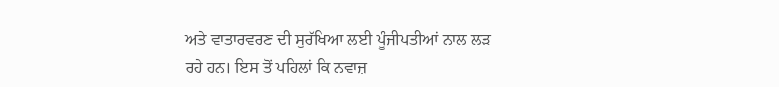ਅਤੇ ਵਾਤਾਰਵਰਣ ਦੀ ਸੁਰੱਖਿਆ ਲਈ ਪੂੰਜੀਪਤੀਆਂ ਨਾਲ ਲੜ ਰਹੇ ਹਨ। ਇਸ ਤੋਂ ਪਹਿਲਾਂ ਕਿ ਨਵਾਜ਼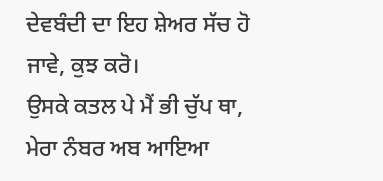ਦੇਵਬੰਦੀ ਦਾ ਇਹ ਸ਼ੇਅਰ ਸੱਚ ਹੋ ਜਾਵੇ, ਕੁਝ ਕਰੋ।
ਉਸਕੇ ਕਤਲ ਪੇ ਮੈਂ ਭੀ ਚੁੱਪ ਥਾ, ਮੇਰਾ ਨੰਬਰ ਅਬ ਆਇਆ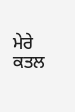ਮੇਰੇ ਕਤਲ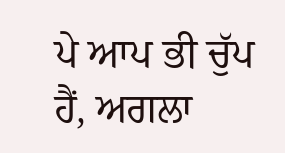ਪੇ ਆਪ ਭੀ ਚੁੱਪ ਹੈਂ, ਅਗਲਾ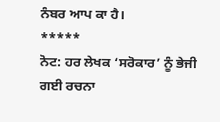ਨੰਬਰ ਆਪ ਕਾ ਹੈ।
*****
ਨੋਟ: ਹਰ ਲੇਖਕ ‘ਸਰੋਕਾਰ’ ਨੂੰ ਭੇਜੀ ਗਈ ਰਚਨਾ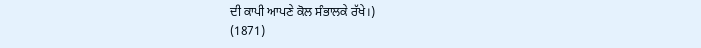ਦੀ ਕਾਪੀ ਆਪਣੇ ਕੋਲ ਸੰਭਾਲਕੇ ਰੱਖੇ।)
(1871)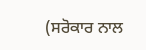(ਸਰੋਕਾਰ ਨਾਲ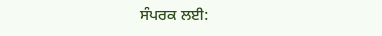ਸੰਪਰਕ ਲਈ: